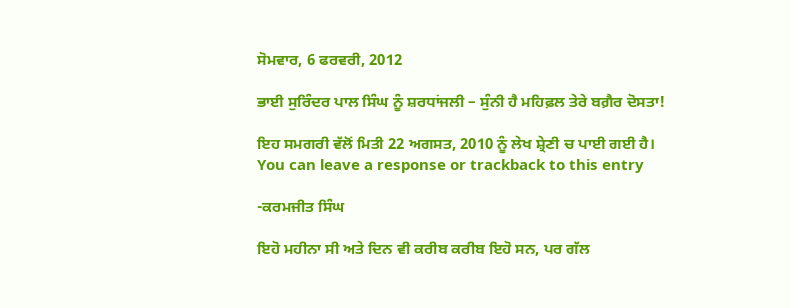ਸੋਮਵਾਰ, 6 ਫਰਵਰੀ, 2012

ਭਾਈ ਸੁਰਿੰਦਰ ਪਾਲ ਸਿੰਘ ਨੂੰ ਸ਼ਰਧਾਂਜਲੀ – ਸੁੰਨੀ ਹੈ ਮਹਿਫ਼ਲ ਤੇਰੇ ਬਗ਼ੈਰ ਦੋਸਤਾ!

ਇਹ ਸਮਗਰੀ ਵੱਲੋਂ ਮਿਤੀ 22 ਅਗਸਤ, 2010 ਨੂੰ ਲੇਖ ਸ਼੍ਰੇਣੀ ਚ ਪਾਈ ਗਈ ਹੈ।
You can leave a response or trackback to this entry

-ਕਰਮਜੀਤ ਸਿੰਘ

ਇਹੋ ਮਹੀਨਾ ਸੀ ਅਤੇ ਦਿਨ ਵੀ ਕਰੀਬ ਕਰੀਬ ਇਹੋ ਸਨ, ਪਰ ਗੱਲ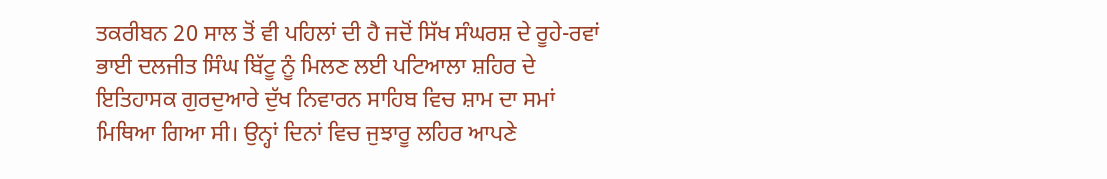ਤਕਰੀਬਨ 20 ਸਾਲ ਤੋਂ ਵੀ ਪਹਿਲਾਂ ਦੀ ਹੈ ਜਦੋਂ ਸਿੱਖ ਸੰਘਰਸ਼ ਦੇ ਰੂਹੇ-ਰਵਾਂ ਭਾਈ ਦਲਜੀਤ ਸਿੰਘ ਬਿੱਟੂ ਨੂੰ ਮਿਲਣ ਲਈ ਪਟਿਆਲਾ ਸ਼ਹਿਰ ਦੇ ਇਤਿਹਾਸਕ ਗੁਰਦੁਆਰੇ ਦੁੱਖ ਨਿਵਾਰਨ ਸਾਹਿਬ ਵਿਚ ਸ਼ਾਮ ਦਾ ਸਮਾਂ ਮਿਥਿਆ ਗਿਆ ਸੀ। ਉਨ੍ਹਾਂ ਦਿਨਾਂ ਵਿਚ ਜੁਝਾਰੂ ਲਹਿਰ ਆਪਣੇ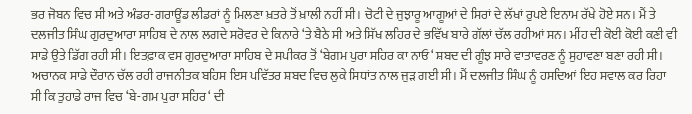ਭਰ ਜੋਬਨ ਵਿਚ ਸੀ ਅਤੇ ਅੰਡਰ-ਗਰਾਊਂਡ ਲੀਡਰਾਂ ਨੂੰ ਮਿਲਣਾ ਖ਼ਤਰੇ ਤੋਂ ਖ਼ਾਲੀ ਨਹੀਂ ਸੀ। ਚੋਟੀ ਦੇ ਜੁਝਾਰੂ ਆਗੂਆਂ ਦੇ ਸਿਰਾਂ ਦੇ ਲੱਖਾਂ ਰੁਪਏ ਇਨਾਮ ਰੱਖੇ ਹੋਏ ਸਨ। ਮੈਂ ਤੇ ਦਲਜੀਤ ਸਿੰਘ ਗੁਰਦੁਆਰਾ ਸਾਹਿਬ ਦੇ ਨਾਲ ਲਗਦੇ ਸਰੋਵਰ ਦੇ ਕਿਨਾਰੇ ‘ਤੇ ਬੈਠੇ ਸੀ ਅਤੇ ਸਿੱਖ ਲਹਿਰ ਦੇ ਭਵਿੱਖ ਬਾਰੇ ਗੱਲਾਂ ਚੱਲ ਰਹੀਆਂ ਸਨ। ਮੀਂਹ ਦੀ ਕੋਈ ਕੋਈ ਕਣੀ ਵੀ ਸਾਡੇ ਉਤੇ ਡਿੱਗ ਰਹੀ ਸੀ। ਇਤਫ਼ਾਕ ਵਸ ਗੁਰਦੁਆਰਾ ਸਾਹਿਬ ਦੇ ਸਪੀਕਰ ਤੋਂ ‘ਬੇਗਮ ਪੁਰਾ ਸਹਿਰ ਕਾ ਨਾਓ‘ ਸ਼ਬਦ ਦੀ ਗੂੰਝ ਸਾਰੇ ਵਾਤਾਵਰਣ ਨੂੰ ਸੁਹਾਵਣਾ ਬਣਾ ਰਹੀ ਸੀ। ਅਚਾਨਕ ਸਾਡੇ ਦੌਰਾਨ ਚੱਲ ਰਹੀ ਰਾਜਨੀਤਕ ਬਹਿਸ ਇਸ ਪਵਿੱਤਰ ਸ਼ਬਦ ਵਿਚ ਲੁਕੇ ਸਿਧਾਂਤ ਨਾਲ ਜੁੜ ਗਈ ਸੀ। ਮੈਂ ਦਲਜੀਤ ਸਿੰਘ ਨੂੰ ਹਸਦਿਆਂ ਇਹ ਸਵਾਲ ਕਰ ਰਿਹਾ ਸੀ ਕਿ ਤੁਹਾਡੇ ਰਾਜ ਵਿਚ ‘ਬੇ-ਗਮ ਪੁਰਾ ਸਹਿਰ‘ ਦੀ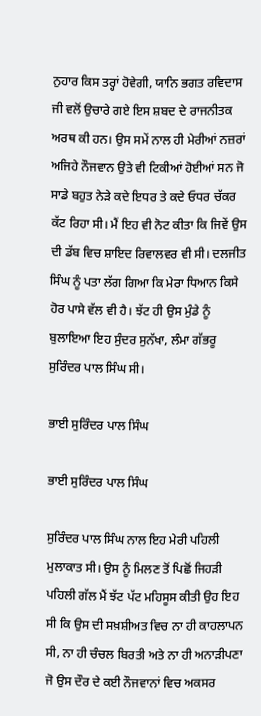ਨੁਹਾਰ ਕਿਸ ਤਰ੍ਹਾਂ ਹੋਵੇਗੀ, ਯਾਨਿ ਭਗਤ ਰਵਿਦਾਸ ਜੀ ਵਲੋਂ ਉਚਾਰੇ ਗਏ ਇਸ ਸ਼ਬਦ ਦੇ ਰਾਜਨੀਤਕ ਅਰਥ ਕੀ ਹਨ। ਉਸ ਸਮੇਂ ਨਾਲ ਹੀ ਮੇਰੀਆਂ ਨਜ਼ਰਾਂ ਅਜਿਹੇ ਨੌਜਵਾਨ ਉਤੇ ਵੀ ਟਿਕੀਆਂ ਹੋਈਆਂ ਸਨ ਜੋ ਸਾਡੇ ਬਹੁਤ ਨੇੜੇ ਕਦੇ ਇਧਰ ਤੇ ਕਦੇ ਓਧਰ ਚੱਕਰ ਕੱਟ ਰਿਹਾ ਸੀ। ਮੈਂ ਇਹ ਵੀ ਨੋਟ ਕੀਤਾ ਕਿ ਜਿਵੇਂ ਉਸ ਦੀ ਡੱਬ ਵਿਚ ਸ਼ਾਇਦ ਰਿਵਾਲਵਰ ਵੀ ਸੀ। ਦਲਜੀਤ ਸਿੰਘ ਨੂੰ ਪਤਾ ਲੱਗ ਗਿਆ ਕਿ ਮੇਰਾ ਧਿਆਨ ਕਿਸੇ ਹੋਰ ਪਾਸੇ ਵੱਲ ਵੀ ਹੈ। ਝੱਟ ਹੀ ਉਸ ਮੁੰਡੇ ਨੂੰ ਬੁਲਾਇਆ ਇਹ ਸੁੰਦਰ ਸੁਨੱਖਾ, ਲੰਮਾ ਗੱਭਰੂ ਸੁਰਿੰਦਰ ਪਾਲ ਸਿੰਘ ਸੀ।

ਭਾਈ ਸੁਰਿੰਦਰ ਪਾਲ ਸਿੰਘ

ਭਾਈ ਸੁਰਿੰਦਰ ਪਾਲ ਸਿੰਘ

ਸੁਰਿੰਦਰ ਪਾਲ ਸਿੰਘ ਨਾਲ ਇਹ ਮੇਰੀ ਪਹਿਲੀ ਮੁਲਾਕਾਤ ਸੀ। ਉਸ ਨੂੰ ਮਿਲਣ ਤੋਂ ਪਿਛੋਂ ਜਿਹੜੀ ਪਹਿਲੀ ਗੱਲ ਮੈਂ ਝੱਟ ਪੱਟ ਮਹਿਸੂਸ ਕੀਤੀ ਉਹ ਇਹ ਸੀ ਕਿ ਉਸ ਦੀ ਸਖ਼ਸ਼ੀਅਤ ਵਿਚ ਨਾ ਹੀ ਕਾਹਲਾਪਨ ਸੀ, ਨਾ ਹੀ ਚੰਚਲ ਬਿਰਤੀ ਅਤੇ ਨਾ ਹੀ ਅਨਾੜੀਪਣਾ ਜੋ ਉਸ ਦੌਰ ਦੇ ਕਈ ਨੌਜਵਾਨਾਂ ਵਿਚ ਅਕਸਰ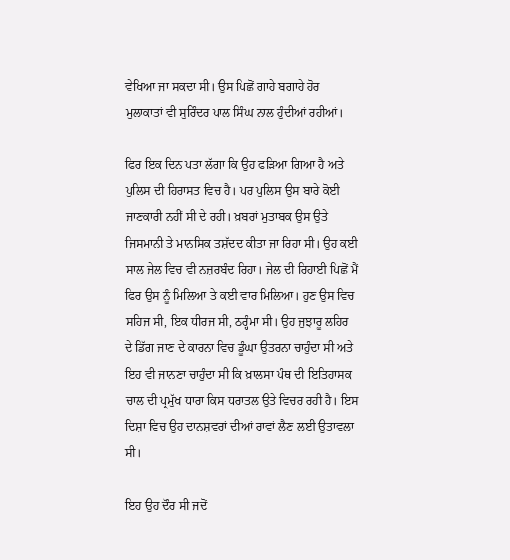ਵੇਖਿਆ ਜਾ ਸਕਦਾ ਸੀ। ਉਸ ਪਿਛੋਂ ਗਾਹੇ ਬਗਾਹੇ ਹੋਰ ਮੁਲਾਕਾਤਾਂ ਵੀ ਸੁਰਿੰਦਰ ਪਾਲ ਸਿੰਘ ਨਾਲ ਹੁੰਦੀਆਂ ਰਹੀਆਂ।

ਫਿਰ ਇਕ ਦਿਨ ਪਤਾ ਲੱਗਾ ਕਿ ਉਹ ਫੜਿਆ ਗਿਆ ਹੈ ਅਤੇ ਪੁਲਿਸ ਦੀ ਹਿਰਾਸਤ ਵਿਚ ਹੈ। ਪਰ ਪੁਲਿਸ ਉਸ ਬਾਰੇ ਕੋਈ ਜਾਣਕਾਰੀ ਨਹੀਂ ਸੀ ਦੇ ਰਹੀ। ਖ਼ਬਰਾਂ ਮੁਤਾਬਕ ਉਸ ਉਤੇ ਜਿਸਮਾਨੀ ਤੇ ਮਾਨਸਿਕ ਤਸ਼ੱਦਦ ਕੀਤਾ ਜਾ ਰਿਹਾ ਸੀ। ਉਹ ਕਈ ਸਾਲ ਜੇਲ ਵਿਚ ਵੀ ਨਜ਼ਰਬੰਦ ਰਿਹਾ। ਜੇਲ ਦੀ ਰਿਹਾਈ ਪਿਛੋਂ ਮੈਂ ਫਿਰ ਉਸ ਨੂੰ ਮਿਲਿਆ ਤੇ ਕਈ ਵਾਰ ਮਿਲਿਆ। ਹੁਣ ਉਸ ਵਿਚ ਸਹਿਜ ਸੀ, ਇਕ ਧੀਰਜ ਸੀ, ਠਰ੍ਹੰਮਾ ਸੀ। ਉਹ ਜੁਝਾਰੂ ਲਹਿਰ ਦੇ ਡਿੱਗ ਜਾਣ ਦੇ ਕਾਰਨਾ ਵਿਚ ਡੂੰਘਾ ਉਤਰਨਾ ਚਾਹੁੰਦਾ ਸੀ ਅਤੇ ਇਹ ਵੀ ਜਾਨਣਾ ਚਾਹੁੰਦਾ ਸੀ ਕਿ ਖ਼ਾਲਸਾ ਪੰਥ ਦੀ ਇਤਿਹਾਸਕ ਚਾਲ ਦੀ ਪ੍ਰਮੁੱਖ ਧਾਰਾ ਕਿਸ ਧਰਾਤਲ ਉਤੇ ਵਿਚਰ ਰਹੀ ਹੈ। ਇਸ ਦਿਸ਼ਾ ਵਿਚ ਉਹ ਦਾਨਸ਼ਵਰਾਂ ਦੀਆਂ ਰਾਵਾਂ ਲੈਣ ਲਈ ਉਤਾਵਲਾ ਸੀ।

ਇਹ ਉਹ ਦੌਰ ਸੀ ਜਦੋਂ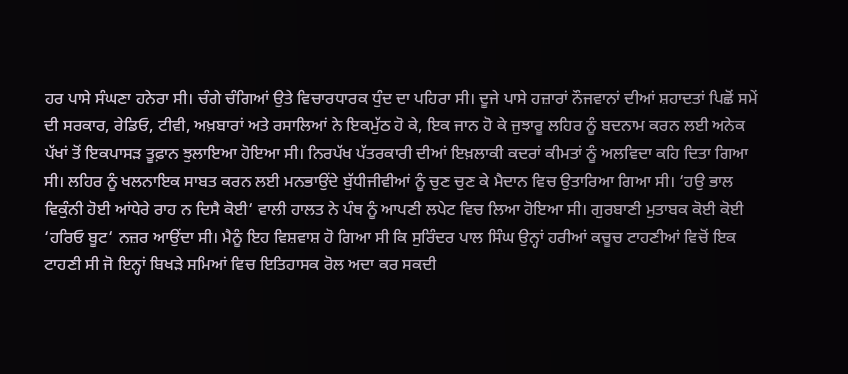ਹਰ ਪਾਸੇ ਸੰਘਣਾ ਹਨੇਰਾ ਸੀ। ਚੰਗੇ ਚੰਗਿਆਂ ਉਤੇ ਵਿਚਾਰਧਾਰਕ ਧੁੰਦ ਦਾ ਪਹਿਰਾ ਸੀ। ਦੂਜੇ ਪਾਸੇ ਹਜ਼ਾਰਾਂ ਨੌਜਵਾਨਾਂ ਦੀਆਂ ਸ਼ਹਾਦਤਾਂ ਪਿਛੋਂ ਸਮੇਂ ਦੀ ਸਰਕਾਰ, ਰੇਡਿਓ, ਟੀਵੀ, ਅਖ਼ਬਾਰਾਂ ਅਤੇ ਰਸਾਲਿਆਂ ਨੇ ਇਕਮੁੱਠ ਹੋ ਕੇ, ਇਕ ਜਾਨ ਹੋ ਕੇ ਜੁਝਾਰੂ ਲਹਿਰ ਨੂੰ ਬਦਨਾਮ ਕਰਨ ਲਈ ਅਨੇਕ ਪੱਖਾਂ ਤੋਂ ਇਕਪਾਸੜ ਤੂਫ਼ਾਨ ਝੁਲਾਇਆ ਹੋਇਆ ਸੀ। ਨਿਰਪੱਖ ਪੱਤਰਕਾਰੀ ਦੀਆਂ ਇਖ਼ਲਾਕੀ ਕਦਰਾਂ ਕੀਮਤਾਂ ਨੂੰ ਅਲਵਿਦਾ ਕਹਿ ਦਿਤਾ ਗਿਆ ਸੀ। ਲਹਿਰ ਨੂੰ ਖਲਨਾਇਕ ਸਾਬਤ ਕਰਨ ਲਈ ਮਨਭਾਉਂਦੇ ਬੁੱਧੀਜੀਵੀਆਂ ਨੂੰ ਚੁਣ ਚੁਣ ਕੇ ਮੈਦਾਨ ਵਿਚ ਉਤਾਰਿਆ ਗਿਆ ਸੀ। ‘ਹਉ ਭਾਲ ਵਿਕੁੰਨੀ ਹੋਈ ਆਂਧੇਰੇ ਰਾਹ ਨ ਦਿਸੈ ਕੋਈ‘ ਵਾਲੀ ਹਾਲਤ ਨੇ ਪੰਥ ਨੂੰ ਆਪਣੀ ਲਪੇਟ ਵਿਚ ਲਿਆ ਹੋਇਆ ਸੀ। ਗੁਰਬਾਣੀ ਮੁਤਾਬਕ ਕੋਈ ਕੋਈ ‘ਹਰਿਓ ਬੂਟ‘ ਨਜ਼ਰ ਆਉਂਦਾ ਸੀ। ਮੈਨੂੰ ਇਹ ਵਿਸ਼ਵਾਸ਼ ਹੋ ਗਿਆ ਸੀ ਕਿ ਸੁਰਿੰਦਰ ਪਾਲ ਸਿੰਘ ਉਨ੍ਹਾਂ ਹਰੀਆਂ ਕਚੂਚ ਟਾਹਣੀਆਂ ਵਿਚੋਂ ਇਕ ਟਾਹਣੀ ਸੀ ਜੋ ਇਨ੍ਹਾਂ ਬਿਖੜੇ ਸਮਿਆਂ ਵਿਚ ਇਤਿਹਾਸਕ ਰੋਲ ਅਦਾ ਕਰ ਸਕਦੀ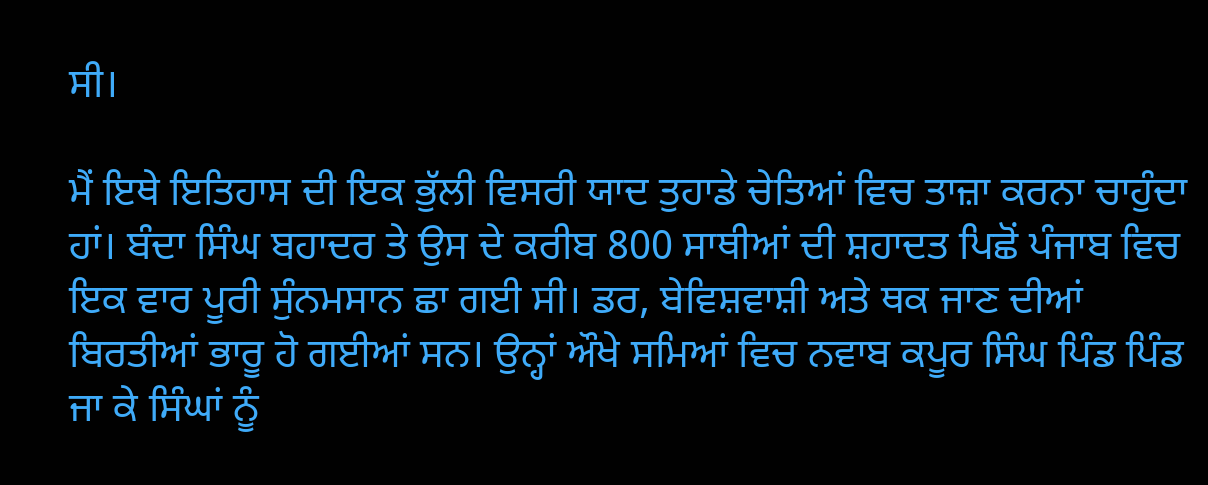ਸੀ।

ਮੈਂ ਇਥੇ ਇਤਿਹਾਸ ਦੀ ਇਕ ਭੁੱਲੀ ਵਿਸਰੀ ਯਾਦ ਤੁਹਾਡੇ ਚੇਤਿਆਂ ਵਿਚ ਤਾਜ਼ਾ ਕਰਨਾ ਚਾਹੁੰਦਾ ਹਾਂ। ਬੰਦਾ ਸਿੰਘ ਬਹਾਦਰ ਤੇ ਉਸ ਦੇ ਕਰੀਬ 800 ਸਾਥੀਆਂ ਦੀ ਸ਼ਹਾਦਤ ਪਿਛੋਂ ਪੰਜਾਬ ਵਿਚ ਇਕ ਵਾਰ ਪੂਰੀ ਸੁੰਨਮਸਾਨ ਛਾ ਗਈ ਸੀ। ਡਰ, ਬੇਵਿਸ਼ਵਾਸ਼ੀ ਅਤੇ ਥਕ ਜਾਣ ਦੀਆਂ ਬਿਰਤੀਆਂ ਭਾਰੂ ਹੋ ਗਈਆਂ ਸਨ। ਉਨ੍ਹਾਂ ਔਖੇ ਸਮਿਆਂ ਵਿਚ ਨਵਾਬ ਕਪੂਰ ਸਿੰਘ ਪਿੰਡ ਪਿੰਡ ਜਾ ਕੇ ਸਿੰਘਾਂ ਨੂੰ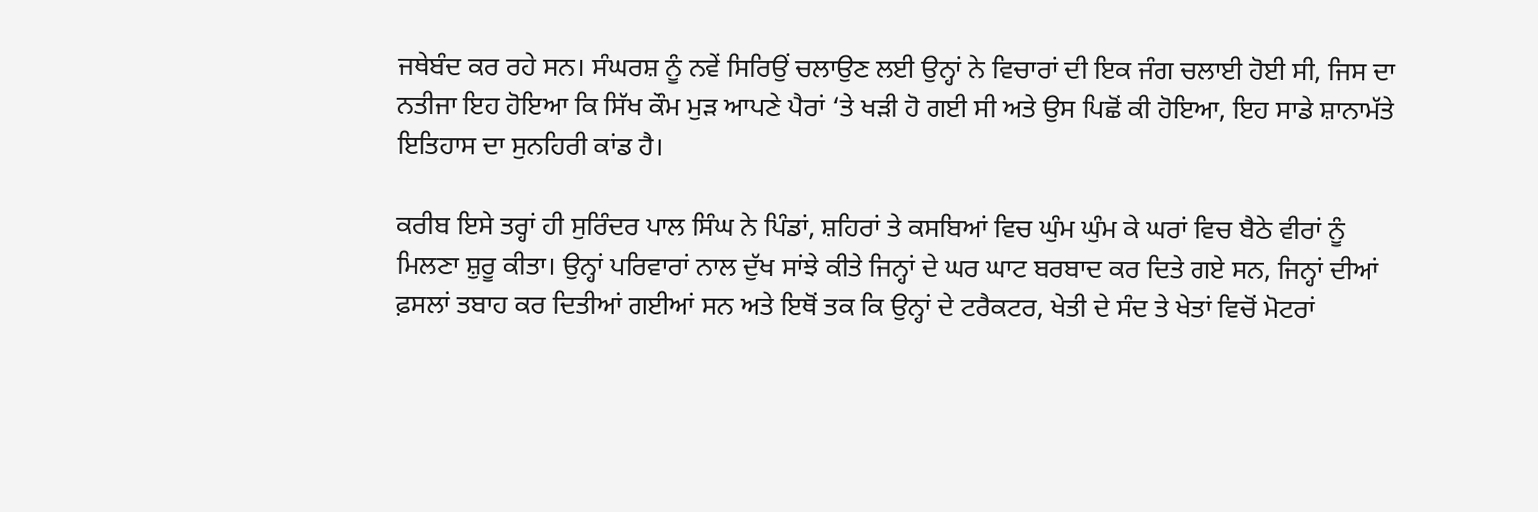ਜਥੇਬੰਦ ਕਰ ਰਹੇ ਸਨ। ਸੰਘਰਸ਼ ਨੂੰ ਨਵੇਂ ਸਿਰਿਉਂ ਚਲਾਉਣ ਲਈ ਉਨ੍ਹਾਂ ਨੇ ਵਿਚਾਰਾਂ ਦੀ ਇਕ ਜੰਗ ਚਲਾਈ ਹੋਈ ਸੀ, ਜਿਸ ਦਾ ਨਤੀਜਾ ਇਹ ਹੋਇਆ ਕਿ ਸਿੱਖ ਕੌਮ ਮੁੜ ਆਪਣੇ ਪੈਰਾਂ ‘ਤੇ ਖੜੀ ਹੋ ਗਈ ਸੀ ਅਤੇ ਉਸ ਪਿਛੋਂ ਕੀ ਹੋਇਆ, ਇਹ ਸਾਡੇ ਸ਼ਾਨਾਮੱਤੇ ਇਤਿਹਾਸ ਦਾ ਸੁਨਹਿਰੀ ਕਾਂਡ ਹੈ।

ਕਰੀਬ ਇਸੇ ਤਰ੍ਹਾਂ ਹੀ ਸੁਰਿੰਦਰ ਪਾਲ ਸਿੰਘ ਨੇ ਪਿੰਡਾਂ, ਸ਼ਹਿਰਾਂ ਤੇ ਕਸਬਿਆਂ ਵਿਚ ਘੁੰਮ ਘੁੰਮ ਕੇ ਘਰਾਂ ਵਿਚ ਬੈਠੇ ਵੀਰਾਂ ਨੂੰ ਮਿਲਣਾ ਸ਼ੁਰੂ ਕੀਤਾ। ਉਨ੍ਹਾਂ ਪਰਿਵਾਰਾਂ ਨਾਲ ਦੁੱਖ ਸਾਂਝੇ ਕੀਤੇ ਜਿਨ੍ਹਾਂ ਦੇ ਘਰ ਘਾਟ ਬਰਬਾਦ ਕਰ ਦਿਤੇ ਗਏ ਸਨ, ਜਿਨ੍ਹਾਂ ਦੀਆਂ ਫ਼ਸਲਾਂ ਤਬਾਹ ਕਰ ਦਿਤੀਆਂ ਗਈਆਂ ਸਨ ਅਤੇ ਇਥੋਂ ਤਕ ਕਿ ਉਨ੍ਹਾਂ ਦੇ ਟਰੈਕਟਰ, ਖੇਤੀ ਦੇ ਸੰਦ ਤੇ ਖੇਤਾਂ ਵਿਚੋਂ ਮੋਟਰਾਂ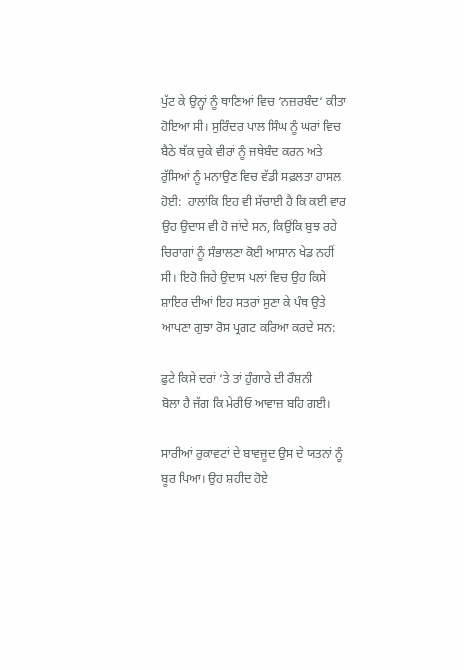ਪੁੱਟ ਕੇ ਉਨ੍ਹਾਂ ਨੂੰ ਥਾਣਿਆਂ ਵਿਚ ‘ਨਜ਼ਰਬੰਦ‘ ਕੀਤਾ ਹੋਇਆ ਸੀ। ਸੁਰਿੰਦਰ ਪਾਲ ਸਿੰਘ ਨੂੰ ਘਰਾਂ ਵਿਚ ਬੈਠੇ ਥੱਕ ਚੁਕੇ ਵੀਰਾਂ ਨੂੰ ਜਥੇਬੰਦ ਕਰਨ ਅਤੇ ਰੁੱਸਿਆਂ ਨੂੰ ਮਨਾਉਣ ਵਿਚ ਵੱਡੀ ਸਫ਼ਲਤਾ ਹਾਸਲ ਹੋਈ:  ਹਾਲਾਂਕਿ ਇਹ ਵੀ ਸੱਚਾਈ ਹੈ ਕਿ ਕਈ ਵਾਰ ਉਹ ਉਦਾਸ ਵੀ ਹੋ ਜਾਂਦੇ ਸਨ, ਕਿਉਂਕਿ ਬੁਝ ਰਹੇ ਚਿਰਾਗਾਂ ਨੂੰ ਸੰਭਾਲਣਾ ਕੋਈ ਆਸਾਨ ਖੇਡ ਨਹੀਂ ਸੀ। ਇਹੋ ਜਿਹੇ ਉਦਾਸ ਪਲਾਂ ਵਿਚ ਉਹ ਕਿਸੇ ਸ਼ਾਇਰ ਦੀਆਂ ਇਹ ਸਤਰਾਂ ਸੁਣਾ ਕੇ ਪੰਥ ਉਤੇ ਆਪਣਾ ਗੁਝਾ ਰੋਸ ਪ੍ਰਗਟ ਕਰਿਆ ਕਰਦੇ ਸਨ:

ਫੁਟੇ ਕਿਸੇ ਦਰਾਂ ‘ਤੇ ਤਾਂ ਹੁੰਗਾਰੇ ਦੀ ਰੌਸ਼ਨੀ
ਬੋਲਾ ਹੈ ਜੱਗ ਕਿ ਮੇਰੀਓ ਆਵਾਜ਼ ਬਹਿ ਗਈ।

ਸਾਰੀਆਂ ਰੁਕਾਵਟਾਂ ਦੇ ਬਾਵਜੂਦ ਉਸ ਦੇ ਯਤਨਾਂ ਨੂੰ ਬੂਰ ਪਿਆ। ਉਹ ਸ਼ਹੀਦ ਹੋਏ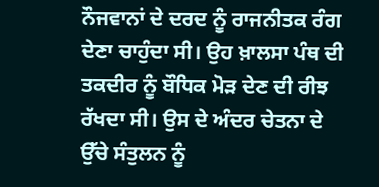ਨੌਜਵਾਨਾਂ ਦੇ ਦਰਦ ਨੂੰ ਰਾਜਨੀਤਕ ਰੰਗ ਦੇਣਾ ਚਾਹੁੰਦਾ ਸੀ। ਉਹ ਖ਼ਾਲਸਾ ਪੰਥ ਦੀ ਤਕਦੀਰ ਨੂੰ ਬੌਧਿਕ ਮੋੜ ਦੇਣ ਦੀ ਰੀਝ ਰੱਖਦਾ ਸੀ। ਉਸ ਦੇ ਅੰਦਰ ਚੇਤਨਾ ਦੇ ਉੱਚੇ ਸੰਤੁਲਨ ਨੂੰ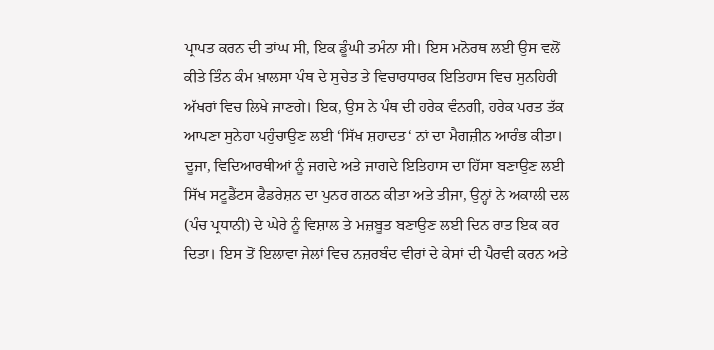ਪ੍ਰਾਪਤ ਕਰਨ ਦੀ ਤਾਂਘ ਸੀ, ਇਕ ਡੂੰਘੀ ਤਮੰਨਾ ਸੀ। ਇਸ ਮਨੋਰਥ ਲਈ ਉਸ ਵਲੋਂ ਕੀਤੇ ਤਿੰਨ ਕੰਮ ਖ਼ਾਲਸਾ ਪੰਥ ਦੇ ਸੁਚੇਤ ਤੇ ਵਿਚਾਰਧਾਰਕ ਇਤਿਹਾਸ ਵਿਚ ਸੁਨਹਿਰੀ ਅੱਖਰਾਂ ਵਿਚ ਲਿਖੇ ਜਾਣਗੇ। ਇਕ, ਉਸ ਨੇ ਪੰਥ ਦੀ ਹਰੇਕ ਵੰਨਗੀ, ਹਰੇਕ ਪਰਤ ਤੱਕ ਆਪਣਾ ਸੁਨੇਹਾ ਪਹੁੰਚਾਉਣ ਲਈ ‘ਸਿੱਖ ਸ਼ਹਾਦਤ‘ ਨਾਂ ਦਾ ਮੈਗਜ਼ੀਨ ਆਰੰਭ ਕੀਤਾ। ਦੂਜਾ, ਵਿਦਿਆਰਥੀਆਂ ਨੂੰ ਜਗਦੇ ਅਤੇ ਜਾਗਦੇ ਇਤਿਹਾਸ ਦਾ ਹਿੱਸਾ ਬਣਾਉਣ ਲਈ ਸਿੱਖ ਸਟੂਡੈਂਟਸ ਫੈਡਰੇਸ਼ਨ ਦਾ ਪੁਨਰ ਗਠਨ ਕੀਤਾ ਅਤੇ ਤੀਜਾ, ਉਨ੍ਹਾਂ ਨੇ ਅਕਾਲੀ ਦਲ (ਪੰਚ ਪ੍ਰਧਾਨੀ) ਦੇ ਘੇਰੇ ਨੂੰ ਵਿਸ਼ਾਲ ਤੇ ਮਜ਼ਬੂਤ ਬਣਾਉਣ ਲਈ ਦਿਨ ਰਾਤ ਇਕ ਕਰ ਦਿਤਾ। ਇਸ ਤੋਂ ਇਲਾਵਾ ਜੇਲਾਂ ਵਿਚ ਨਜ਼ਰਬੰਦ ਵੀਰਾਂ ਦੇ ਕੇਸਾਂ ਦੀ ਪੈਰਵੀ ਕਰਨ ਅਤੇ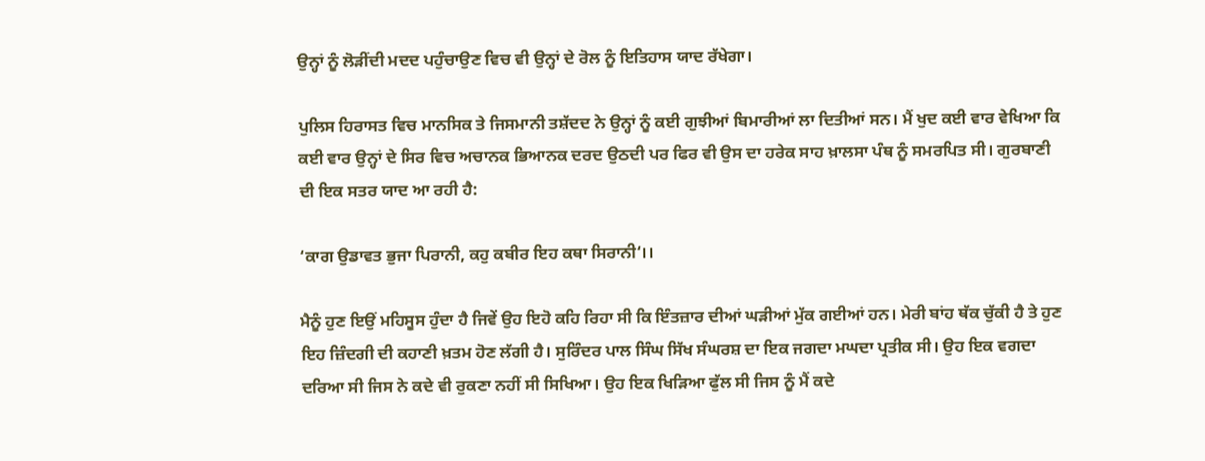ਉਨ੍ਹਾਂ ਨੂੰ ਲੋੜੀਂਦੀ ਮਦਦ ਪਹੁੰਚਾਉਣ ਵਿਚ ਵੀ ਉਨ੍ਹਾਂ ਦੇ ਰੋਲ ਨੂੰ ਇਤਿਹਾਸ ਯਾਦ ਰੱਖੇਗਾ।

ਪੁਲਿਸ ਹਿਰਾਸਤ ਵਿਚ ਮਾਨਸਿਕ ਤੇ ਜਿਸਮਾਨੀ ਤਸ਼ੱਦਦ ਨੇ ਉਨ੍ਹਾਂ ਨੂੰ ਕਈ ਗੁਝੀਆਂ ਬਿਮਾਰੀਆਂ ਲਾ ਦਿਤੀਆਂ ਸਨ। ਮੈਂ ਖੁਦ ਕਈ ਵਾਰ ਵੇਖਿਆ ਕਿ ਕਈ ਵਾਰ ਉਨ੍ਹਾਂ ਦੇ ਸਿਰ ਵਿਚ ਅਚਾਨਕ ਭਿਆਨਕ ਦਰਦ ਉਠਦੀ ਪਰ ਫਿਰ ਵੀ ਉਸ ਦਾ ਹਰੇਕ ਸਾਹ ਖ਼ਾਲਸਾ ਪੰਥ ਨੂੰ ਸਮਰਪਿਤ ਸੀ। ਗੁਰਬਾਣੀ ਦੀ ਇਕ ਸਤਰ ਯਾਦ ਆ ਰਹੀ ਹੈ:

‘ਕਾਗ ਉਡਾਵਤ ਭੁਜਾ ਪਿਰਾਨੀ, ਕਹੁ ਕਬੀਰ ਇਹ ਕਥਾ ਸਿਰਾਨੀ‘।।

ਮੈਨੂੰ ਹੁਣ ਇਉਂ ਮਹਿਸੂਸ ਹੁੰਦਾ ਹੈ ਜਿਵੇਂ ਉਹ ਇਹੋ ਕਹਿ ਰਿਹਾ ਸੀ ਕਿ ਇੰਤਜ਼ਾਰ ਦੀਆਂ ਘੜੀਆਂ ਮੁੱਕ ਗਈਆਂ ਹਨ। ਮੇਰੀ ਬਾਂਹ ਥੱਕ ਚੁੱਕੀ ਹੈ ਤੇ ਹੁਣ ਇਹ ਜ਼ਿੰਦਗੀ ਦੀ ਕਹਾਣੀ ਖ਼ਤਮ ਹੋਣ ਲੱਗੀ ਹੈ। ਸੁਰਿੰਦਰ ਪਾਲ ਸਿੰਘ ਸਿੱਖ ਸੰਘਰਸ਼ ਦਾ ਇਕ ਜਗਦਾ ਮਘਦਾ ਪ੍ਰਤੀਕ ਸੀ। ਉਹ ਇਕ ਵਗਦਾ ਦਰਿਆ ਸੀ ਜਿਸ ਨੇ ਕਦੇ ਵੀ ਰੁਕਣਾ ਨਹੀਂ ਸੀ ਸਿਖਿਆ। ਉਹ ਇਕ ਖਿੜਿਆ ਫੁੱਲ ਸੀ ਜਿਸ ਨੂੰ ਮੈਂ ਕਦੇ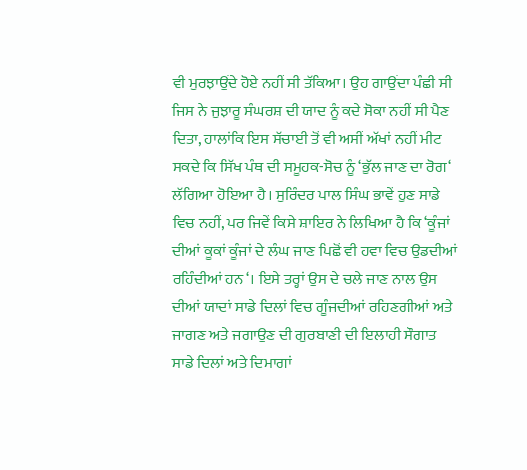ਵੀ ਮੁਰਝਾਉਂਦੇ ਹੋਏ ਨਹੀਂ ਸੀ ਤੱਕਿਆ। ਉਹ ਗਾਉਂਦਾ ਪੰਛੀ ਸੀ ਜਿਸ ਨੇ ਜੁਝਾਰੂ ਸੰਘਰਸ਼ ਦੀ ਯਾਦ ਨੂੰ ਕਦੇ ਸੋਕਾ ਨਹੀਂ ਸੀ ਪੈਣ ਦਿਤਾ, ਹਾਲਾਂਕਿ ਇਸ ਸੱਚਾਈ ਤੋਂ ਵੀ ਅਸੀਂ ਅੱਖਾਂ ਨਹੀਂ ਮੀਟ ਸਕਦੇ ਕਿ ਸਿੱਖ ਪੰਥ ਦੀ ਸਮੂਹਕ-ਸੋਚ ਨੂੰ ‘ਭੁੱਲ ਜਾਣ ਦਾ ਰੋਗ‘ ਲੱਗਿਆ ਹੋਇਆ ਹੈ। ਸੁਰਿੰਦਰ ਪਾਲ ਸਿੰਘ ਭਾਵੇਂ ਹੁਣ ਸਾਡੇ ਵਿਚ ਨਹੀਂ, ਪਰ ਜਿਵੇਂ ਕਿਸੇ ਸ਼ਾਇਰ ਨੇ ਲਿਖਿਆ ਹੈ ਕਿ ‘ਕੂੰਜਾਂ ਦੀਆਂ ਕੂਕਾਂ ਕੂੰਜਾਂ ਦੇ ਲੰਘ ਜਾਣ ਪਿਛੋਂ ਵੀ ਹਵਾ ਵਿਚ ਉਡਦੀਆਂ ਰਹਿੰਦੀਆਂ ਹਨ‘। ਇਸੇ ਤਰ੍ਹਾਂ ਉਸ ਦੇ ਚਲੇ ਜਾਣ ਨਾਲ ਉਸ ਦੀਆਂ ਯਾਦਾਂ ਸਾਡੇ ਦਿਲਾਂ ਵਿਚ ਗੂੰਜਦੀਆਂ ਰਹਿਣਗੀਆਂ ਅਤੇ ਜਾਗਣ ਅਤੇ ਜਗਾਉਣ ਦੀ ਗੁਰਬਾਣੀ ਦੀ ਇਲਾਹੀ ਸੌਗਾਤ ਸਾਡੇ ਦਿਲਾਂ ਅਤੇ ਦਿਮਾਗਾਂ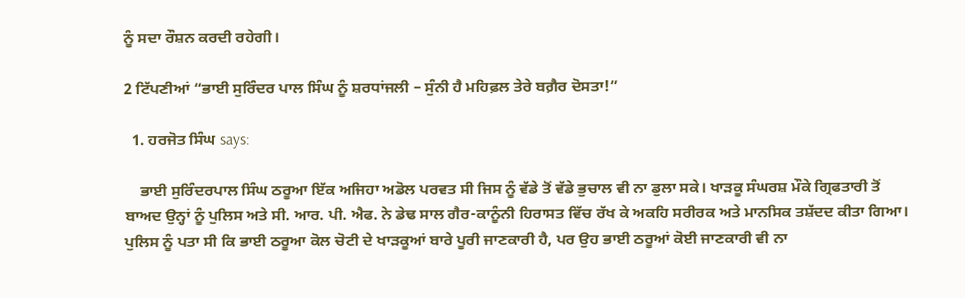ਨੂੰ ਸਦਾ ਰੌਸ਼ਨ ਕਰਦੀ ਰਹੇਗੀ।

2 ਟਿੱਪਣੀਆਂ “ਭਾਈ ਸੁਰਿੰਦਰ ਪਾਲ ਸਿੰਘ ਨੂੰ ਸ਼ਰਧਾਂਜਲੀ – ਸੁੰਨੀ ਹੈ ਮਹਿਫ਼ਲ ਤੇਰੇ ਬਗ਼ੈਰ ਦੋਸਤਾ!”

  1. ਹਰਜੋਤ ਸਿੰਘ says:

    ਭਾਈ ਸੁਰਿੰਦਰਪਾਲ ਸਿੰਘ ਠਰੂਆ ਇੱਕ ਅਜਿਹਾ ਅਡੋਲ ਪਰਵਤ ਸੀ ਜਿਸ ਨੂੰ ਵੱਡੇ ਤੋਂ ਵੱਡੇ ਭੁਚਾਲ ਵੀ ਨਾ ਡੁਲਾ ਸਕੇ। ਖਾੜਕੂ ਸੰਘਰਸ਼ ਮੌਕੇ ਗ੍ਰਿਫਤਾਰੀ ਤੋਂ ਬਾਅਦ ਉਨ੍ਹਾਂ ਨੂੰ ਪੁਲਿਸ ਅਤੇ ਸੀ. ਆਰ. ਪੀ. ਐਫ. ਨੇ ਡੇਢ ਸਾਲ ਗੈਰ-ਕਾਨੂੰਨੀ ਹਿਰਾਸਤ ਵਿੱਚ ਰੱਖ ਕੇ ਅਕਹਿ ਸਰੀਰਕ ਅਤੇ ਮਾਨਸਿਕ ਤਸ਼ੱਦਦ ਕੀਤਾ ਗਿਆ। ਪੁਲਿਸ ਨੂੰ ਪਤਾ ਸੀ ਕਿ ਭਾਈ ਠਰੂਆ ਕੋਲ ਚੋਟੀ ਦੇ ਖਾੜਕੂਆਂ ਬਾਰੇ ਪੂਰੀ ਜਾਣਕਾਰੀ ਹੈ, ਪਰ ਉਹ ਭਾਈ ਠਰੂਆਂ ਕੋਈ ਜਾਣਕਾਰੀ ਵੀ ਨਾ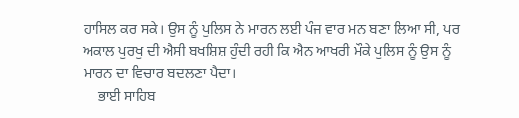ਹਾਸਿਲ ਕਰ ਸਕੇ। ਉਸ ਨੂੰ ਪੁਲਿਸ ਨੇ ਮਾਰਨ ਲਈ ਪੰਜ ਵਾਰ ਮਨ ਬਣਾ ਲਿਆ ਸੀ, ਪਰ ਅਕਾਲ ਪੁਰਖੁ ਦੀ ਐਸੀ ਬਖਸ਼ਿਸ਼ ਹੁੰਦੀ ਰਹੀ ਕਿ ਐਨ ਆਖਰੀ ਮੌਕੇ ਪੁਲਿਸ ਨੂੰ ਉਸ ਨੂੰ ਮਾਰਨ ਦਾ ਵਿਚਾਰ ਬਦਲਣਾ ਪੈਦਾ।
    ਭਾਈ ਸਾਹਿਬ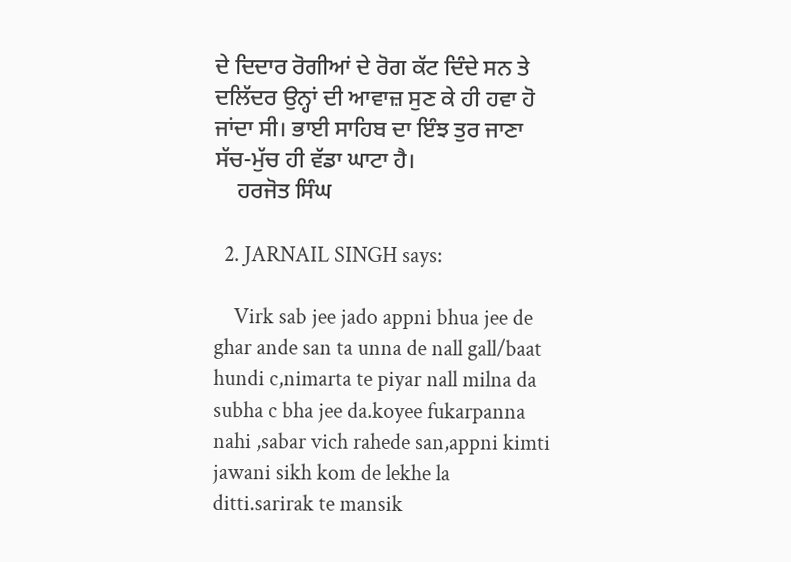ਦੇ ਦਿਦਾਰ ਰੋਗੀਆਂ ਦੇ ਰੋਗ ਕੱਟ ਦਿੰਦੇ ਸਨ ਤੇ ਦਲਿੱਦਰ ਉਨ੍ਹਾਂ ਦੀ ਆਵਾਜ਼ ਸੁਣ ਕੇ ਹੀ ਹਵਾ ਹੋ ਜਾਂਦਾ ਸੀ। ਭਾਈ ਸਾਹਿਬ ਦਾ ਇੰਝ ਤੁਰ ਜਾਣਾ ਸੱਚ-ਮੁੱਚ ਹੀ ਵੱਡਾ ਘਾਟਾ ਹੈ।
    ਹਰਜੋਤ ਸਿੰਘ

  2. JARNAIL SINGH says:

    Virk sab jee jado appni bhua jee de ghar ande san ta unna de nall gall/baat hundi c,nimarta te piyar nall milna da subha c bha jee da.koyee fukarpanna nahi ,sabar vich rahede san,appni kimti jawani sikh kom de lekhe la ditti.sarirak te mansik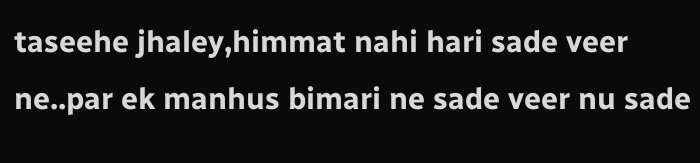taseehe jhaley,himmat nahi hari sade veer ne..par ek manhus bimari ne sade veer nu sade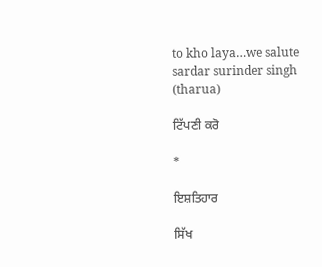to kho laya…we salute sardar surinder singh (tharua)

ਟਿੱਪਣੀ ਕਰੋ

*

ਇਸ਼ਤਿਹਾਰ

ਸਿੱਖ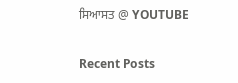ਸਿਆਸਤ @ YOUTUBE

Recent Posts